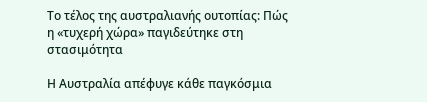Το τέλος της αυστραλιανής ουτοπίας: Πώς η «τυχερή χώρα» παγιδεύτηκε στη στασιμότητα

Η Αυστραλία απέφυγε κάθε παγκόσμια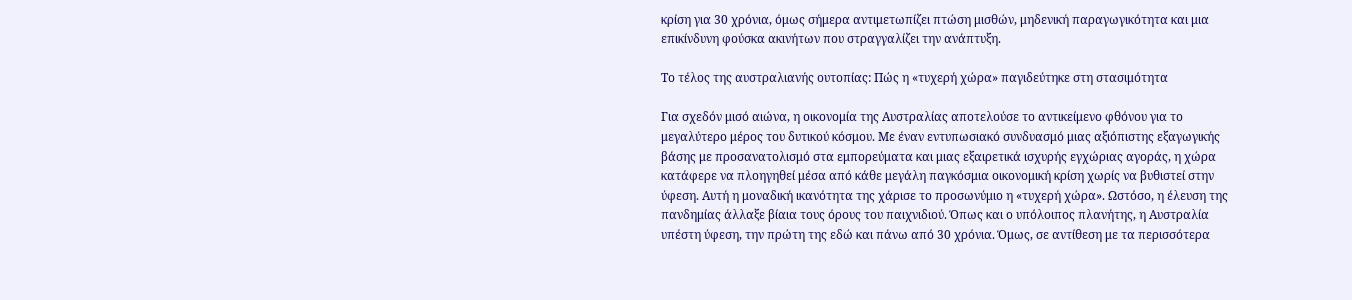κρίση για 30 χρόνια, όμως σήμερα αντιμετωπίζει πτώση μισθών, μηδενική παραγωγικότητα και μια επικίνδυνη φούσκα ακινήτων που στραγγαλίζει την ανάπτυξη.

Το τέλος της αυστραλιανής ουτοπίας: Πώς η «τυχερή χώρα» παγιδεύτηκε στη στασιμότητα

Για σχεδόν μισό αιώνα, η οικονομία της Αυστραλίας αποτελούσε το αντικείμενο φθόνου για το μεγαλύτερο μέρος του δυτικού κόσμου. Με έναν εντυπωσιακό συνδυασμό μιας αξιόπιστης εξαγωγικής βάσης με προσανατολισμό στα εμπορεύματα και μιας εξαιρετικά ισχυρής εγχώριας αγοράς, η χώρα κατάφερε να πλοηγηθεί μέσα από κάθε μεγάλη παγκόσμια οικονομική κρίση χωρίς να βυθιστεί στην ύφεση. Αυτή η μοναδική ικανότητα της χάρισε το προσωνύμιο η «τυχερή χώρα». Ωστόσο, η έλευση της πανδημίας άλλαξε βίαια τους όρους του παιχνιδιού. Όπως και ο υπόλοιπος πλανήτης, η Αυστραλία υπέστη ύφεση, την πρώτη της εδώ και πάνω από 30 χρόνια. Όμως, σε αντίθεση με τα περισσότερα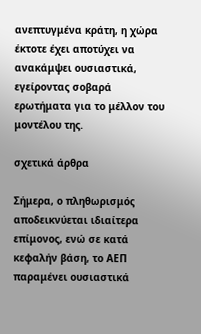ανεπτυγμένα κράτη, η χώρα έκτοτε έχει αποτύχει να ανακάμψει ουσιαστικά, εγείροντας σοβαρά ερωτήματα για το μέλλον του μοντέλου της.

σχετικά άρθρα

Σήμερα, ο πληθωρισμός αποδεικνύεται ιδιαίτερα επίμονος, ενώ σε κατά κεφαλήν βάση, το ΑΕΠ παραμένει ουσιαστικά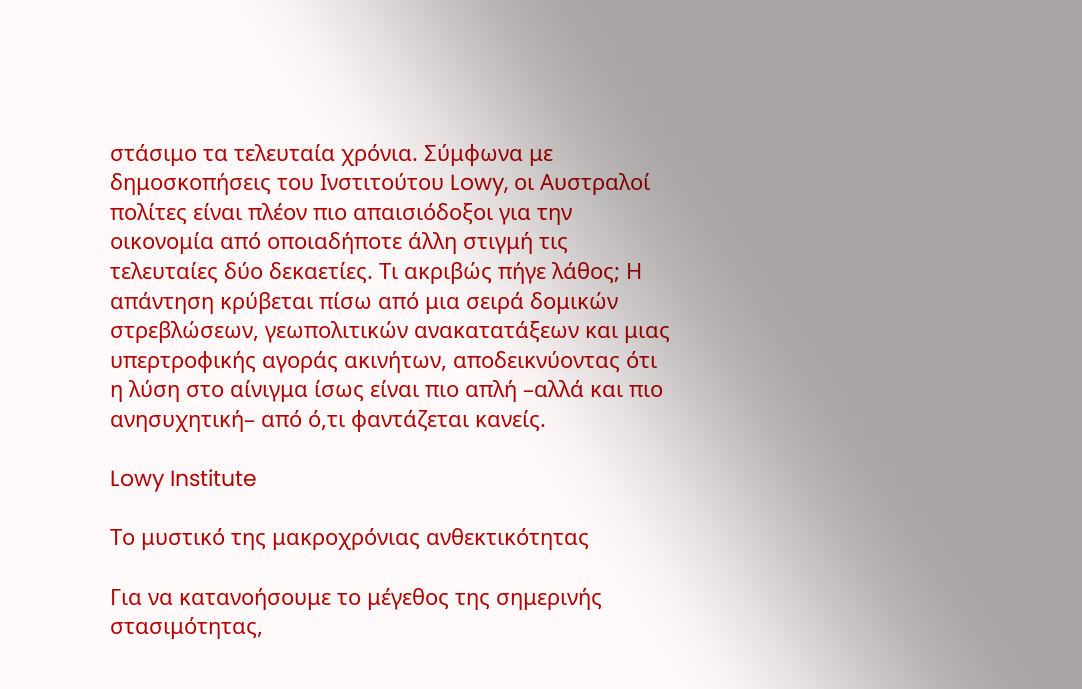στάσιμο τα τελευταία χρόνια. Σύμφωνα με δημοσκοπήσεις του Ινστιτούτου Lowy, οι Αυστραλοί πολίτες είναι πλέον πιο απαισιόδοξοι για την οικονομία από οποιαδήποτε άλλη στιγμή τις τελευταίες δύο δεκαετίες. Τι ακριβώς πήγε λάθος; Η απάντηση κρύβεται πίσω από μια σειρά δομικών στρεβλώσεων, γεωπολιτικών ανακατατάξεων και μιας υπερτροφικής αγοράς ακινήτων, αποδεικνύοντας ότι η λύση στο αίνιγμα ίσως είναι πιο απλή –αλλά και πιο ανησυχητική– από ό,τι φαντάζεται κανείς.

Lowy Institute

Το μυστικό της μακροχρόνιας ανθεκτικότητας

Για να κατανοήσουμε το μέγεθος της σημερινής στασιμότητας,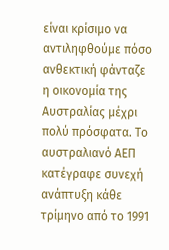είναι κρίσιμο να αντιληφθούμε πόσο ανθεκτική φάνταζε η οικονομία της Αυστραλίας μέχρι πολύ πρόσφατα. Το αυστραλιανό ΑΕΠ κατέγραφε συνεχή ανάπτυξη κάθε τρίμηνο από το 1991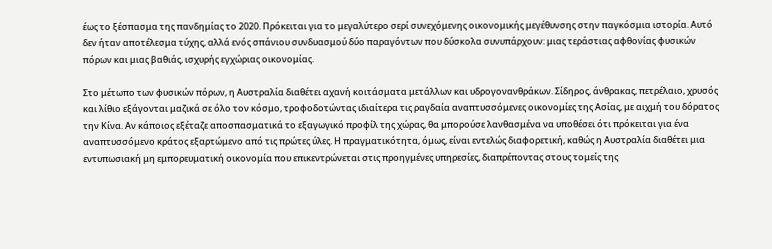έως το ξέσπασμα της πανδημίας το 2020. Πρόκειται για το μεγαλύτερο σερί συνεχόμενης οικονομικής μεγέθυνσης στην παγκόσμια ιστορία. Αυτό δεν ήταν αποτέλεσμα τύχης, αλλά ενός σπάνιου συνδυασμού δύο παραγόντων που δύσκολα συνυπάρχουν: μιας τεράστιας αφθονίας φυσικών πόρων και μιας βαθιάς, ισχυρής εγχώριας οικονομίας.

Στο μέτωπο των φυσικών πόρων, η Αυστραλία διαθέτει αχανή κοιτάσματα μετάλλων και υδρογονανθράκων. Σίδηρος, άνθρακας, πετρέλαιο, χρυσός και λίθιο εξάγονται μαζικά σε όλο τον κόσμο, τροφοδοτώντας ιδιαίτερα τις ραγδαία αναπτυσσόμενες οικονομίες της Ασίας, με αιχμή του δόρατος την Κίνα. Αν κάποιος εξέταζε αποσπασματικά το εξαγωγικό προφίλ της χώρας, θα μπορούσε λανθασμένα να υποθέσει ότι πρόκειται για ένα αναπτυσσόμενο κράτος εξαρτώμενο από τις πρώτες ύλες. Η πραγματικότητα, όμως, είναι εντελώς διαφορετική, καθώς η Αυστραλία διαθέτει μια εντυπωσιακή μη εμπορευματική οικονομία που επικεντρώνεται στις προηγμένες υπηρεσίες, διαπρέποντας στους τομείς της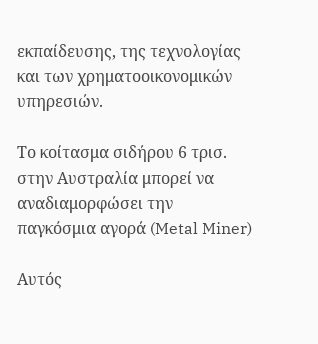εκπαίδευσης, της τεχνολογίας και των χρηματοοικονομικών υπηρεσιών.

Το κοίτασμα σιδήρου 6 τρισ. στην Αυστραλία μπορεί να αναδιαμορφώσει την παγκόσμια αγορά (Metal Miner)

Αυτός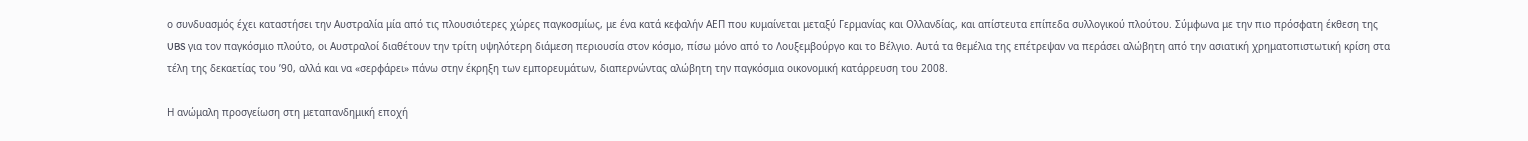ο συνδυασμός έχει καταστήσει την Αυστραλία μία από τις πλουσιότερες χώρες παγκοσμίως, με ένα κατά κεφαλήν ΑΕΠ που κυμαίνεται μεταξύ Γερμανίας και Ολλανδίας, και απίστευτα επίπεδα συλλογικού πλούτου. Σύμφωνα με την πιο πρόσφατη έκθεση της UBS για τον παγκόσμιο πλούτο, οι Αυστραλοί διαθέτουν την τρίτη υψηλότερη διάμεση περιουσία στον κόσμο, πίσω μόνο από το Λουξεμβούργο και το Βέλγιο. Αυτά τα θεμέλια της επέτρεψαν να περάσει αλώβητη από την ασιατική χρηματοπιστωτική κρίση στα τέλη της δεκαετίας του ’90, αλλά και να «σερφάρει» πάνω στην έκρηξη των εμπορευμάτων, διαπερνώντας αλώβητη την παγκόσμια οικονομική κατάρρευση του 2008.

Η ανώμαλη προσγείωση στη μεταπανδημική εποχή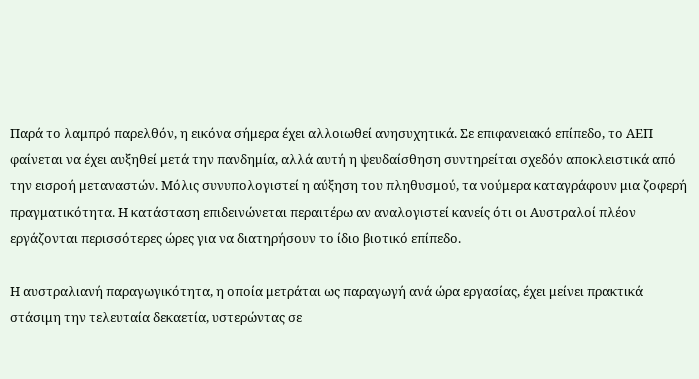Παρά το λαμπρό παρελθόν, η εικόνα σήμερα έχει αλλοιωθεί ανησυχητικά. Σε επιφανειακό επίπεδο, το ΑΕΠ φαίνεται να έχει αυξηθεί μετά την πανδημία, αλλά αυτή η ψευδαίσθηση συντηρείται σχεδόν αποκλειστικά από την εισροή μεταναστών. Μόλις συνυπολογιστεί η αύξηση του πληθυσμού, τα νούμερα καταγράφουν μια ζοφερή πραγματικότητα. Η κατάσταση επιδεινώνεται περαιτέρω αν αναλογιστεί κανείς ότι οι Αυστραλοί πλέον εργάζονται περισσότερες ώρες για να διατηρήσουν το ίδιο βιοτικό επίπεδο.

Η αυστραλιανή παραγωγικότητα, η οποία μετράται ως παραγωγή ανά ώρα εργασίας, έχει μείνει πρακτικά στάσιμη την τελευταία δεκαετία, υστερώντας σε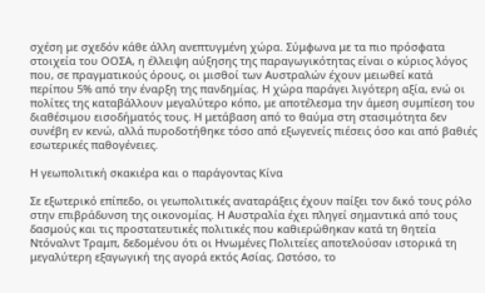σχέση με σχεδόν κάθε άλλη ανεπτυγμένη χώρα. Σύμφωνα με τα πιο πρόσφατα στοιχεία του ΟΟΣΑ, η έλλειψη αύξησης της παραγωγικότητας είναι ο κύριος λόγος που, σε πραγματικούς όρους, οι μισθοί των Αυστραλών έχουν μειωθεί κατά περίπου 5% από την έναρξη της πανδημίας. Η χώρα παράγει λιγότερη αξία, ενώ οι πολίτες της καταβάλλουν μεγαλύτερο κόπο, με αποτέλεσμα την άμεση συμπίεση του διαθέσιμου εισοδήματός τους. Η μετάβαση από το θαύμα στη στασιμότητα δεν συνέβη εν κενώ, αλλά πυροδοτήθηκε τόσο από εξωγενείς πιέσεις όσο και από βαθιές εσωτερικές παθογένειες.

Η γεωπολιτική σκακιέρα και ο παράγοντας Κίνα

Σε εξωτερικό επίπεδο, οι γεωπολιτικές αναταράξεις έχουν παίξει τον δικό τους ρόλο στην επιβράδυνση της οικονομίας. Η Αυστραλία έχει πληγεί σημαντικά από τους δασμούς και τις προστατευτικές πολιτικές που καθιερώθηκαν κατά τη θητεία Ντόναλντ Τραμπ, δεδομένου ότι οι Ηνωμένες Πολιτείες αποτελούσαν ιστορικά τη μεγαλύτερη εξαγωγική της αγορά εκτός Ασίας. Ωστόσο, το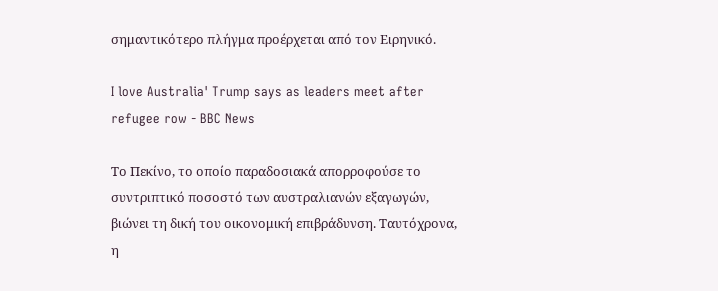σημαντικότερο πλήγμα προέρχεται από τον Ειρηνικό.

I love Australia' Trump says as leaders meet after refugee row - BBC News

Το Πεκίνο, το οποίο παραδοσιακά απορροφούσε το συντριπτικό ποσοστό των αυστραλιανών εξαγωγών, βιώνει τη δική του οικονομική επιβράδυνση. Ταυτόχρονα, η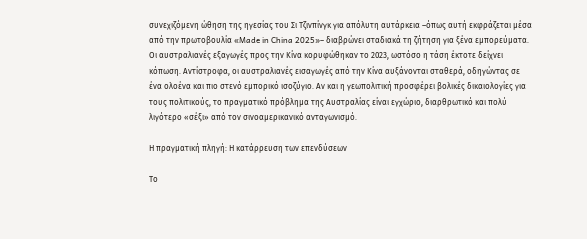συνεχιζόμενη ώθηση της ηγεσίας του Σι Τζινπίνγκ για απόλυτη αυτάρκεια –όπως αυτή εκφράζεται μέσα από την πρωτοβουλία «Made in China 2025»– διαβρώνει σταδιακά τη ζήτηση για ξένα εμπορεύματα. Οι αυστραλιανές εξαγωγές προς την Κίνα κορυφώθηκαν το 2023, ωστόσο η τάση έκτοτε δείχνει κόπωση. Αντίστροφα, οι αυστραλιανές εισαγωγές από την Κίνα αυξάνονται σταθερά, οδηγώντας σε ένα ολοένα και πιο στενό εμπορικό ισοζύγιο. Αν και η γεωπολιτική προσφέρει βολικές δικαιολογίες για τους πολιτικούς, το πραγματικό πρόβλημα της Αυστραλίας είναι εγχώριο, διαρθρωτικό και πολύ λιγότερο «σέξι» από τον σινοαμερικανικό ανταγωνισμό.

Η πραγματική πληγή: Η κατάρρευση των επενδύσεων

Το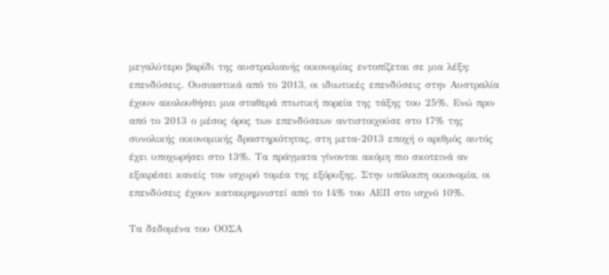μεγαλύτερο βαρίδι της αυστραλιανής οικονομίας εντοπίζεται σε μια λέξη: επενδύσεις. Ουσιαστικά από το 2013, οι ιδιωτικές επενδύσεις στην Αυστραλία έχουν ακολουθήσει μια σταθερά πτωτική πορεία της τάξης του 25%. Ενώ πριν από το 2013 ο μέσος όρος των επενδύσεων αντιστοιχούσε στο 17% της συνολικής οικονομικής δραστηριότητας, στη μετα-2013 εποχή ο αριθμός αυτός έχει υποχωρήσει στο 13%. Τα πράγματα γίνονται ακόμη πιο σκοτεινά αν εξαιρέσει κανείς τον ισχυρό τομέα της εξόρυξης. Στην υπόλοιπη οικονομία, οι επενδύσεις έχουν κατακρημνιστεί από το 14% του ΑΕΠ στο ισχνό 10%.

Τα δεδομένα του ΟΟΣΑ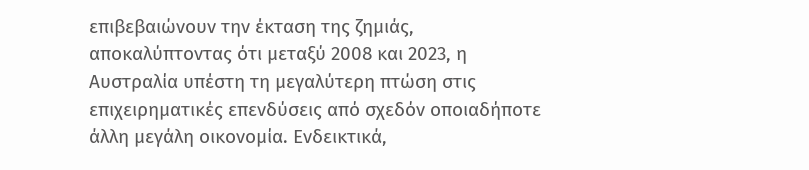επιβεβαιώνουν την έκταση της ζημιάς, αποκαλύπτοντας ότι μεταξύ 2008 και 2023, η Αυστραλία υπέστη τη μεγαλύτερη πτώση στις επιχειρηματικές επενδύσεις από σχεδόν οποιαδήποτε άλλη μεγάλη οικονομία. Ενδεικτικά,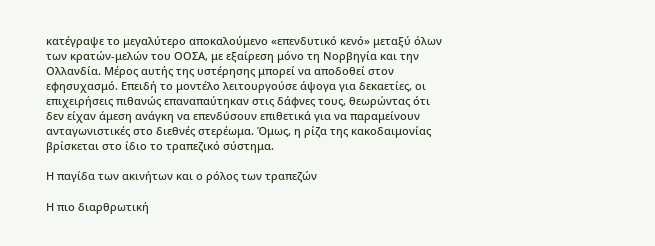κατέγραψε το μεγαλύτερο αποκαλούμενο «επενδυτικό κενό» μεταξύ όλων των κρατών-μελών του ΟΟΣΑ, με εξαίρεση μόνο τη Νορβηγία και την Ολλανδία. Μέρος αυτής της υστέρησης μπορεί να αποδοθεί στον εφησυχασμό. Επειδή το μοντέλο λειτουργούσε άψογα για δεκαετίες, οι επιχειρήσεις πιθανώς επαναπαύτηκαν στις δάφνες τους, θεωρώντας ότι δεν είχαν άμεση ανάγκη να επενδύσουν επιθετικά για να παραμείνουν ανταγωνιστικές στο διεθνές στερέωμα. Όμως, η ρίζα της κακοδαιμονίας βρίσκεται στο ίδιο το τραπεζικό σύστημα.

Η παγίδα των ακινήτων και ο ρόλος των τραπεζών

Η πιο διαρθρωτική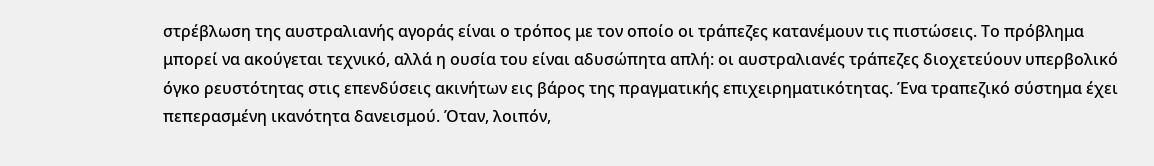στρέβλωση της αυστραλιανής αγοράς είναι ο τρόπος με τον οποίο οι τράπεζες κατανέμουν τις πιστώσεις. Το πρόβλημα μπορεί να ακούγεται τεχνικό, αλλά η ουσία του είναι αδυσώπητα απλή: οι αυστραλιανές τράπεζες διοχετεύουν υπερβολικό όγκο ρευστότητας στις επενδύσεις ακινήτων εις βάρος της πραγματικής επιχειρηματικότητας. Ένα τραπεζικό σύστημα έχει πεπερασμένη ικανότητα δανεισμού. Όταν, λοιπόν,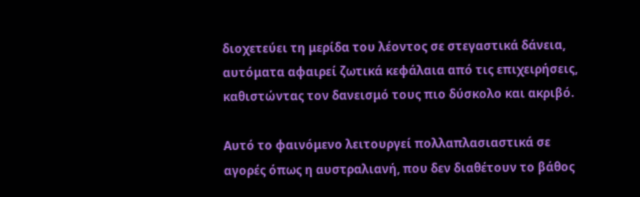διοχετεύει τη μερίδα του λέοντος σε στεγαστικά δάνεια, αυτόματα αφαιρεί ζωτικά κεφάλαια από τις επιχειρήσεις, καθιστώντας τον δανεισμό τους πιο δύσκολο και ακριβό.

Αυτό το φαινόμενο λειτουργεί πολλαπλασιαστικά σε αγορές όπως η αυστραλιανή, που δεν διαθέτουν το βάθος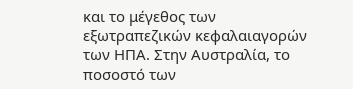και το μέγεθος των εξωτραπεζικών κεφαλαιαγορών των ΗΠΑ. Στην Αυστραλία, το ποσοστό των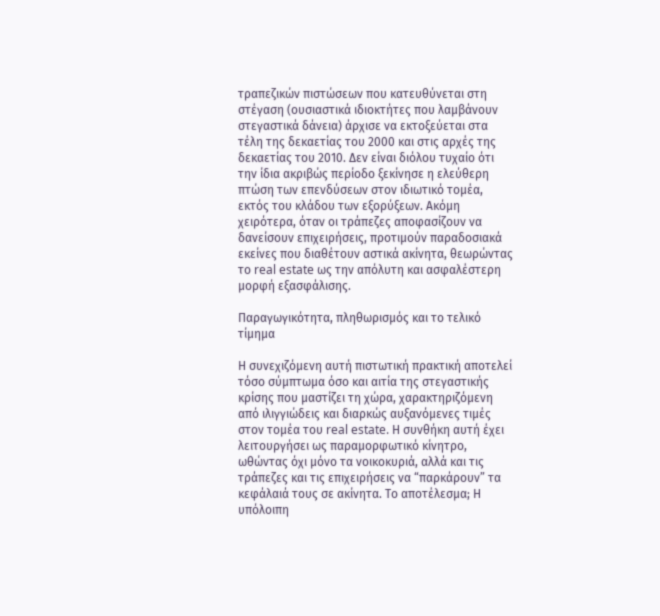τραπεζικών πιστώσεων που κατευθύνεται στη στέγαση (ουσιαστικά ιδιοκτήτες που λαμβάνουν στεγαστικά δάνεια) άρχισε να εκτοξεύεται στα τέλη της δεκαετίας του 2000 και στις αρχές της δεκαετίας του 2010. Δεν είναι διόλου τυχαίο ότι την ίδια ακριβώς περίοδο ξεκίνησε η ελεύθερη πτώση των επενδύσεων στον ιδιωτικό τομέα, εκτός του κλάδου των εξορύξεων. Ακόμη χειρότερα, όταν οι τράπεζες αποφασίζουν να δανείσουν επιχειρήσεις, προτιμούν παραδοσιακά εκείνες που διαθέτουν αστικά ακίνητα, θεωρώντας το real estate ως την απόλυτη και ασφαλέστερη μορφή εξασφάλισης.

Παραγωγικότητα, πληθωρισμός και το τελικό τίμημα

Η συνεχιζόμενη αυτή πιστωτική πρακτική αποτελεί τόσο σύμπτωμα όσο και αιτία της στεγαστικής κρίσης που μαστίζει τη χώρα, χαρακτηριζόμενη από ιλιγγιώδεις και διαρκώς αυξανόμενες τιμές στον τομέα του real estate. Η συνθήκη αυτή έχει λειτουργήσει ως παραμορφωτικό κίνητρο, ωθώντας όχι μόνο τα νοικοκυριά, αλλά και τις τράπεζες και τις επιχειρήσεις να “παρκάρουν” τα κεφάλαιά τους σε ακίνητα. Το αποτέλεσμα; Η υπόλοιπη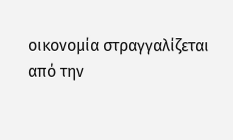οικονομία στραγγαλίζεται από την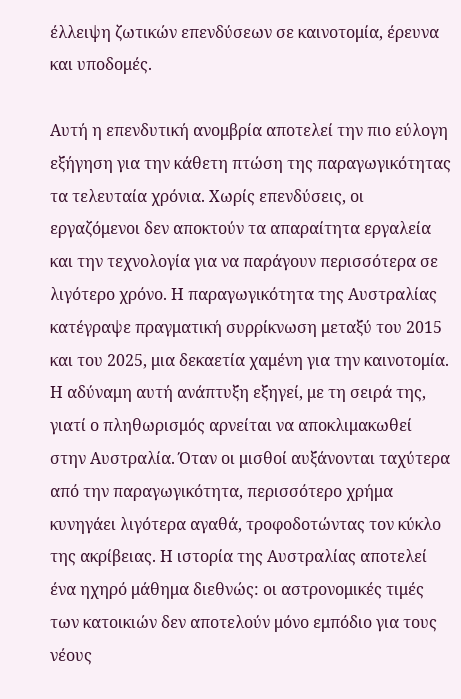έλλειψη ζωτικών επενδύσεων σε καινοτομία, έρευνα και υποδομές.

Αυτή η επενδυτική ανομβρία αποτελεί την πιο εύλογη εξήγηση για την κάθετη πτώση της παραγωγικότητας τα τελευταία χρόνια. Χωρίς επενδύσεις, οι εργαζόμενοι δεν αποκτούν τα απαραίτητα εργαλεία και την τεχνολογία για να παράγουν περισσότερα σε λιγότερο χρόνο. Η παραγωγικότητα της Αυστραλίας κατέγραψε πραγματική συρρίκνωση μεταξύ του 2015 και του 2025, μια δεκαετία χαμένη για την καινοτομία. Η αδύναμη αυτή ανάπτυξη εξηγεί, με τη σειρά της, γιατί ο πληθωρισμός αρνείται να αποκλιμακωθεί στην Αυστραλία. Όταν οι μισθοί αυξάνονται ταχύτερα από την παραγωγικότητα, περισσότερο χρήμα κυνηγάει λιγότερα αγαθά, τροφοδοτώντας τον κύκλο της ακρίβειας. Η ιστορία της Αυστραλίας αποτελεί ένα ηχηρό μάθημα διεθνώς: οι αστρονομικές τιμές των κατοικιών δεν αποτελούν μόνο εμπόδιο για τους νέους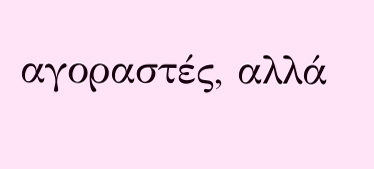αγοραστές, αλλά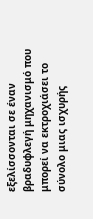εξελίσσονται σε έναν βραδυφλεγή μηχανισμό που μπορεί να εκτροχιάσει το σύνολο μιας ισχυρής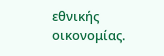εθνικής οικονομίας.